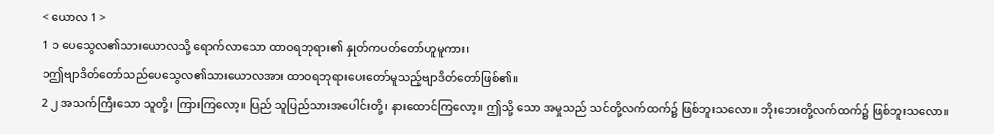< ယောလ 1 >
1 ၁ ပေသွေလ၏သားယောလသို့ ရောက်လာသော ထာဝရဘုရား၏ နှုတ်ကပတ်တော်ဟူမူကား၊
၁ဤဗျာဒိတ်တော်သည်ပေသွေလ၏သားယောလအား ထာဝရဘုရားပေးတော်မူသည့်ဗျာဒိတ်တော်ဖြစ်၏။
2 ၂ အသက်ကြီးသော သူတို့၊ ကြားကြလော့။ ပြည် သူပြည်သားအပေါင်းတို့၊ နားထောင်ကြလော့။ ဤသို့ သော အမှုသည် သင်တို့လက်ထက်၌ ဖြစ်ဘူးသလော။ ဘိုးဘေးတို့လက်ထက်၌ ဖြစ်ဘူးသလော။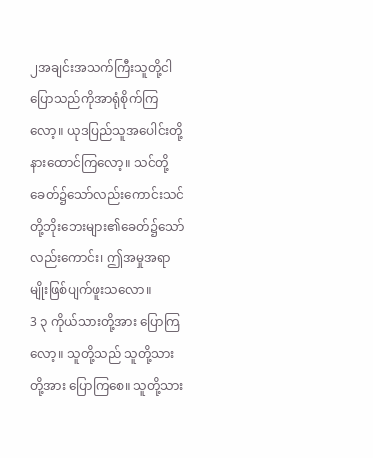၂အချင်းအသက်ကြီးသူတို့ငါပြောသည်ကိုအာရုံစိုက်ကြလော့။ ယုဒပြည်သူအပေါင်းတို့နားထောင်ကြလော့။ သင်တို့ခေတ်၌သော်လည်းကောင်းသင်တို့ဘိုးဘေးများ၏ခေတ်၌သော်လည်းကောင်း၊ ဤအမှုအရာမျိုးဖြစ်ပျက်ဖူးသလော။
3 ၃ ကိုယ်သားတို့အား ပြောကြလော့။ သူတို့သည် သူတို့သားတို့အား ပြောကြစေ။ သူတို့သား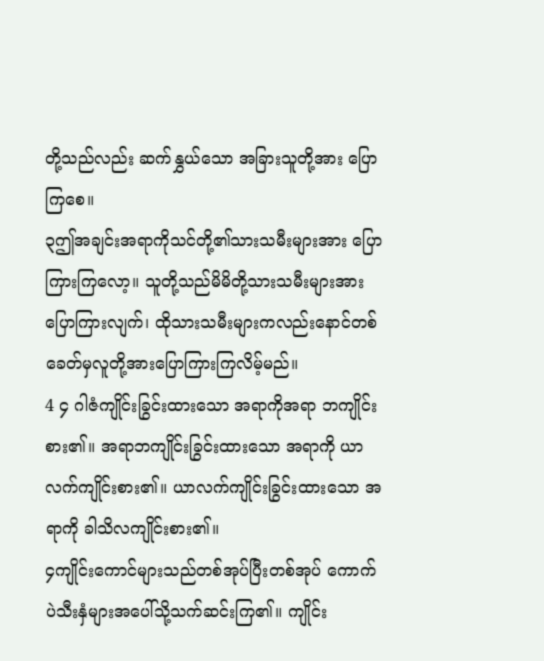တို့သည်လည်း ဆက်နွှယ်သော အခြားသူတို့အား ပြောကြစေ။
၃ဤအချင်းအရာကိုသင်တို့၏သားသမီးများအား ပြောကြားကြလော့။ သူတို့သည်မိမိတို့သားသမီးများအားပြောကြားလျက်၊ ထိုသားသမီးများကလည်းနောင်တစ်ခေတ်မှလူတို့အားပြောကြားကြလိမ့်မည်။
4 ၄ ဂါဇံကျိုင်းခြွင်းထားသော အရာကိုအရာ ဘကျိုင်းစား၏။ အရာဘကျိုင်းခြွင်းထားသော အရာကို ယာလက်ကျိုင်းစား၏။ ယာလက်ကျိုင်းခြွင်းထားသော အရာကို ခါသိလကျိုင်းစား၏။
၄ကျိုင်းကောင်များသည်တစ်အုပ်ပြီးတစ်အုပ် ကောက်ပဲသီးနှံများအပေါ်သို့သက်ဆင်းကြ၏။ ကျိုင်း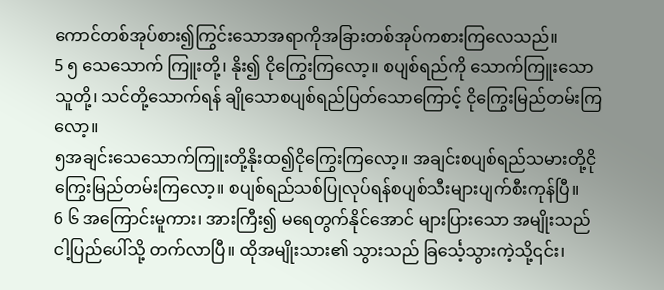ကောင်တစ်အုပ်စား၍ကြွင်းသောအရာကိုအခြားတစ်အုပ်ကစားကြလေသည်။
5 ၅ သေသောက် ကြူးတို့၊ နိုး၍ ငိုကြွေးကြလော့။ စပျစ်ရည်ကို သောက်ကြူးသောသူတို့၊ သင်တို့သောက်ရန် ချိုသောစပျစ်ရည်ပြတ်သောကြောင့် ငိုကြွေးမြည်တမ်းကြ လော့။
၅အချင်းသေသောက်ကြူးတို့နိုးထ၍ငိုကြွေးကြလော့။ အချင်းစပျစ်ရည်သမားတို့ငိုကြွေးမြည်တမ်းကြလော့။ စပျစ်ရည်သစ်ပြုလုပ်ရန်စပျစ်သီးများပျက်စီးကုန်ပြီ။
6 ၆ အကြောင်းမူကား၊ အားကြီး၍ မရေတွက်နိုင်အောင် များပြားသော အမျိုးသည် ငါ့ပြည်ပေါ်သို့ တက်လာပြီ။ ထိုအမျိုးသား၏ သွားသည် ခြင်္သေ့သွားကဲ့သို့၎င်း၊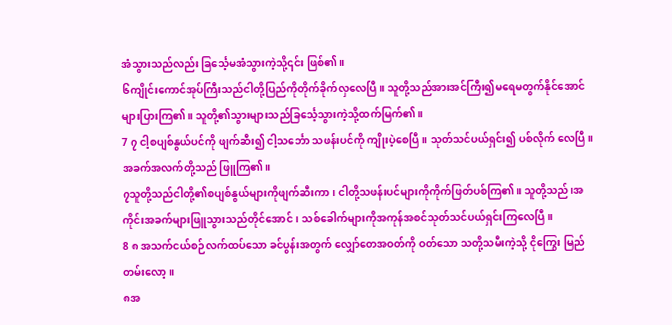အံသွားသည်လည်း ခြင်္သေ့မအံသွားကဲ့သို့၎င်း ဖြစ်၏။
၆ကျိုင်းကောင်အုပ်ကြီးသည်ငါတို့ပြည်ကိုတိုက်ခိုက်လှလေပြီ။ သူတို့သည်အားအင်ကြီး၍မရေမတွက်နိုင်အောင်များပြားကြ၏။ သူတို့၏သွားများသည်ခြင်္သေ့သွားကဲ့သို့ထက်မြက်၏။
7 ၇ ငါ့စပျစ်နွယ်ပင်ကို ဖျက်ဆီး၍ ငါ့သင်္ဘော သဖန်းပင်ကို ကျိုးပဲ့စေပြီ။ သုတ်သင်ပယ်ရှင်း၍ ပစ်လိုက် လေပြီ။ အခက်အလက်တို့သည် ဖြူကြ၏။
၇သူတို့သည်ငါတို့၏စပျစ်နွယ်များကိုဖျက်ဆီးကာ၊ ငါတို့သဖန်းပင်များကိုကိုက်ဖြတ်ပစ်ကြ၏။ သူတို့သည်၊အကိုင်းအခက်များဖြူသွားသည်တိုင်အောင်၊ သစ်ခေါက်များကိုအကုန်အစင်သုတ်သင်ပယ်ရှင်းကြလေပြီ။
8 ၈ အသက်ငယ်စဉ်လက်ထပ်သော ခင်ပွန်းအတွက် လျှော်တေအဝတ်ကို ဝတ်သော သတို့သမီးကဲ့သို့ ငိုကြွေး မြည်တမ်းလော့။
၈အ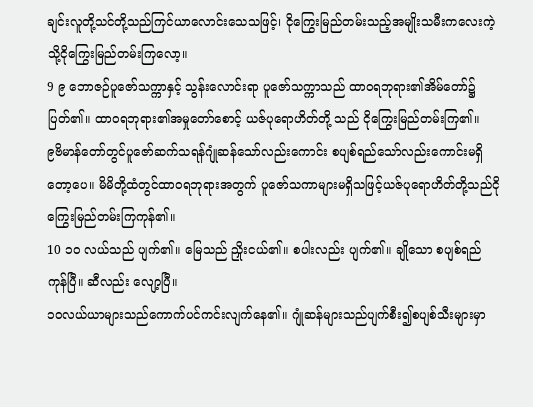ချင်းလူတို့သင်တို့သည်ကြင်ယာလောင်းသေသဖြင့်၊ ငိုကြွေးမြည်တမ်းသည့်အမျိုးသမီးကလေးကဲ့သို့ငိုကြွေးမြည်တမ်းကြလော့။
9 ၉ ဘောဇဉ်ပူဇော်သက္ကာနှင့် သွန်းလောင်းရာ ပူဇော်သက္ကာသည် ထာဝရဘုရား၏အိမ်တော်၌ ပြတ်၏။ ထာဝရဘုရား၏အမှုတော်စောင့် ယဇ်ပုရောဟိတ်တို့ သည် ငိုကြွေးမြည်တမ်းကြ၏။
၉ဗိမာန်တော်တွင်ပူဇော်ဆက်သရန်ဂျုံဆန်သော်လည်းကောင်း စပျစ်ရည်သော်လည်းကောင်းမရှိတော့ပေ။ မိမိတို့ထံတွင်ထာဝရဘုရားအတွက် ပူဇော်သကာများမရှိသဖြင့်ယဇ်ပုရောဟိတ်တို့သည်ငိုကြွေးမြည်တမ်းကြကုန်၏။
10 ၁၀ လယ်သည် ပျက်၏။ မြေသည် ညှိုးငယ်၏။ စပါးလည်း ပျက်၏။ ချိုသော စပျစ်ရည်ကုန်ပြီ။ ဆီလည်း လျော့ပြီ။
၁၀လယ်ယာများသည်ကောက်ပင်ကင်းလျက်နေ၏။ ဂျုံဆန်များသည်ပျက်စီး၍စပျစ်သီးများမှာ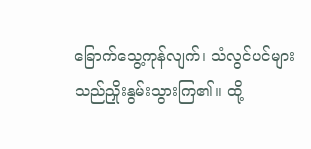ခြောက်သွေ့ကုန်လျက်၊ သံလွင်ပင်များသည်ညှိုးနွမ်းသွားကြ၏။ ထို့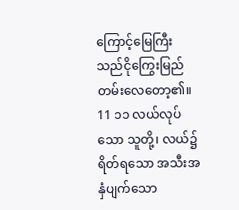ကြောင့်မြေကြီးသည်ငိုကြွေးမြည်တမ်းလေတော့၏။
11 ၁၁ လယ်လုပ်သော သူတို့၊ လယ်၌ ရိတ်ရသော အသီးအနှံပျက်သော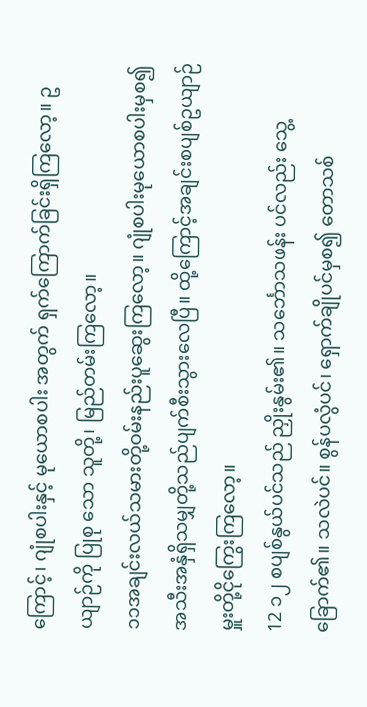ကြောင့်၊ ဂျုံစပါးနှင့် မုယောစပါး အတွက် ရှက်ကြောက်ခြင်းရှိကြလော့။ ဥယျာဉ်ကို ပြုစု သော သူတို့၊ မြည်တမ်းကြလော့။
၁၁အချင်းလယ်သမားတို့ဝမ်းနည်းပူဆွေးကြလော့။ ဂျုံစပါးမုယောစပါးမှစ၍အသီးအနှံရှိသမျှတို့သည်ပျက်စီးသွားလေပြီ။ ထို့ကြောင့်အချင်းစပျစ်ဥယျာဉ်မှူးတို့ငိုကြွေးကြလော့။
12 ၁၂ စပျစ်နွယ်ပင်သည် ညှိုးနွမ်း၏။ သင်္ဘောသဖန်း ပင်လည်း သွေ့ခြောက်၏။ သလဲပင်။ စွန်ပလွံပင်၊ ရှောက်ချိုပင်မှစ၍ တောသစ်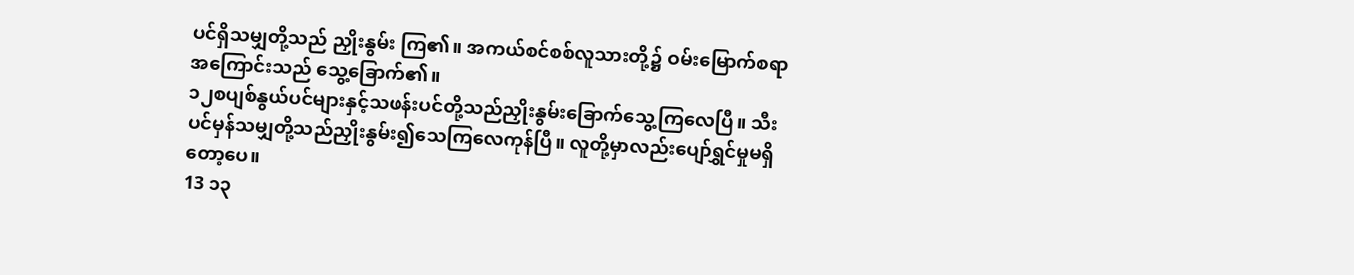ပင်ရှိသမျှတို့သည် ညှိုးနွမ်း ကြ၏။ အကယ်စင်စစ်လူသားတို့၌ ဝမ်းမြောက်စရာ အကြောင်းသည် သွေ့ခြောက်၏။
၁၂စပျစ်နွယ်ပင်များနှင့်သဖန်းပင်တို့သည်ညှိုးနွမ်းခြောက်သွေ့ကြလေပြီ။ သီးပင်မှန်သမျှတို့သည်ညှိုးနွမ်း၍သေကြလေကုန်ပြီ။ လူတို့မှာလည်းပျော်ရွှင်မှုမရှိတော့ပေ။
13 ၁၃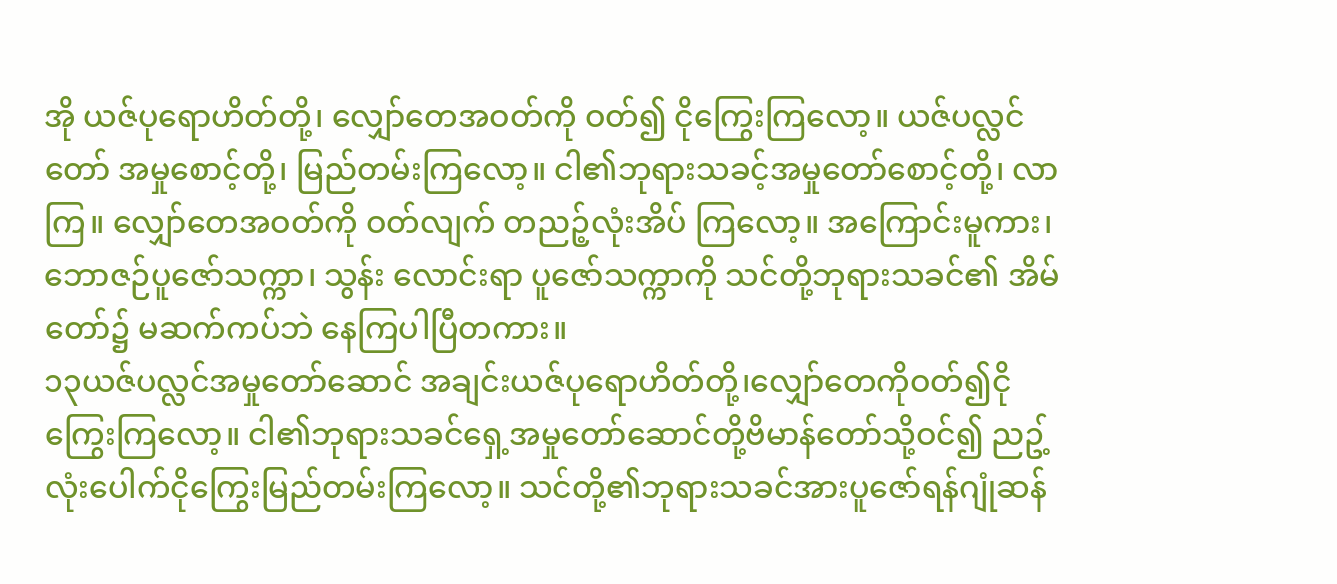အို ယဇ်ပုရောဟိတ်တို့၊ လျှော်တေအဝတ်ကို ဝတ်၍ ငိုကြွေးကြလော့။ ယဇ်ပလ္လင်တော် အမှုစောင့်တို့၊ မြည်တမ်းကြလော့။ ငါ၏ဘုရားသခင့်အမှုတော်စောင့်တို့၊ လာကြ။ လျှော်တေအဝတ်ကို ဝတ်လျက် တညဉ့်လုံးအိပ် ကြလော့။ အကြောင်းမူကား၊ ဘောဇဉ်ပူဇော်သက္ကာ၊ သွန်း လောင်းရာ ပူဇော်သက္ကာကို သင်တို့ဘုရားသခင်၏ အိမ် တော်၌ မဆက်ကပ်ဘဲ နေကြပါပြီတကား။
၁၃ယဇ်ပလ္လင်အမှုတော်ဆောင် အချင်းယဇ်ပုရောဟိတ်တို့၊လျှော်တေကိုဝတ်၍ငိုကြွေးကြလော့။ ငါ၏ဘုရားသခင်ရှေ့အမှုတော်ဆောင်တို့ဗိမာန်တော်သို့ဝင်၍ ညဥ့်လုံးပေါက်ငိုကြွေးမြည်တမ်းကြလော့။ သင်တို့၏ဘုရားသခင်အားပူဇော်ရန်ဂျုံဆန်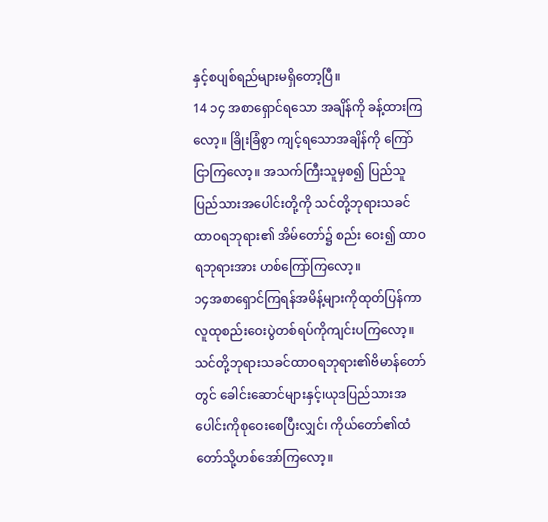နှင့်စပျစ်ရည်များမရှိတော့ပြီ။
14 ၁၄ အစာရှောင်ရသော အချိန်ကို ခန့်ထားကြ လော့။ ခြိုးခြံစွာ ကျင့်ရသောအချိန်ကို ကြော်ငြာကြလော့။ အသက်ကြီးသူမှစ၍ ပြည်သူပြည်သားအပေါင်းတို့ကို သင်တို့ဘုရားသခင်ထာဝရဘုရား၏ အိမ်တော်၌ စည်း ဝေး၍ ထာဝရဘုရားအား ဟစ်ကြော်ကြလော့။
၁၄အစာရှောင်ကြရန်အမိန့်များကိုထုတ်ပြန်ကာလူထုစည်းဝေးပွဲတစ်ရပ်ကိုကျင်းပကြလော့။ သင်တို့ဘုရားသခင်ထာဝရဘုရား၏ဗိမာန်တော်တွင် ခေါင်းဆောင်များနှင့်၊ယုဒပြည်သားအပေါင်းကိုစုဝေးစေပြီးလျှင်၊ ကိုယ်တော်၏ထံတော်သို့ဟစ်အော်ကြလော့။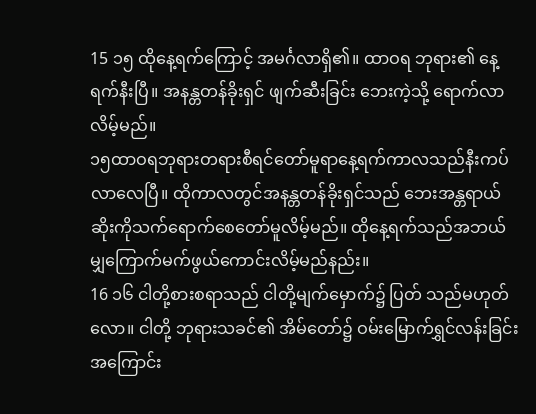15 ၁၅ ထိုနေ့ရက်ကြောင့် အမင်္ဂလာရှိ၏။ ထာဝရ ဘုရား၏ နေ့ရက်နီးပြီ။ အနန္တတန်ခိုးရှင် ဖျက်ဆီးခြင်း ဘေးကဲ့သို့ ရောက်လာလိမ့်မည်။
၁၅ထာဝရဘုရားတရားစီရင်တော်မူရာနေ့ရက်ကာလသည်နီးကပ်လာလေပြီ။ ထိုကာလတွင်အနန္တတန်ခိုးရှင်သည် ဘေးအန္တရာယ်ဆိုးကိုသက်ရောက်စေတော်မူလိမ့်မည်။ ထိုနေ့ရက်သည်အဘယ်မျှကြောက်မက်ဖွယ်ကောင်းလိမ့်မည်နည်း။
16 ၁၆ ငါတို့စားစရာသည် ငါတို့မျက်မှောက်၌ ပြတ် သည်မဟုတ်လော။ ငါတို့ ဘုရားသခင်၏ အိမ်တော်၌ ဝမ်းမြောက်ရွှင်လန်းခြင်းအကြောင်း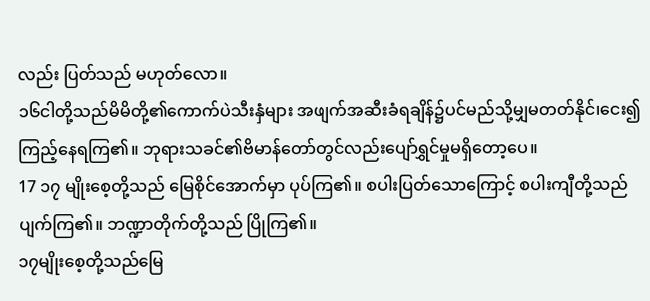လည်း ပြတ်သည် မဟုတ်လော။
၁၆ငါတို့သည်မိမိတို့၏ကောက်ပဲသီးနှံများ အဖျက်အဆီးခံရချိန်၌ပင်မည်သို့မျှမတတ်နိုင်၊ငေး၍ကြည့်နေရကြ၏။ ဘုရားသခင်၏ဗိမာန်တော်တွင်လည်းပျော်ရွှင်မှုမရှိတော့ပေ။
17 ၁၇ မျိုးစေ့တို့သည် မြေစိုင်အောက်မှာ ပုပ်ကြ၏။ စပါးပြတ်သောကြောင့် စပါးကျီတို့သည် ပျက်ကြ၏။ ဘဏ္ဍာတိုက်တို့သည် ပြိုကြ၏။
၁၇မျိုးစေ့တို့သည်မြေ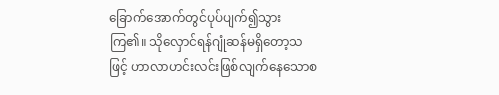ခြောက်အောက်တွင်ပုပ်ပျက်၍သွားကြ၏။ သိုလှောင်ရန်ဂျုံဆန်မရှိတော့သဖြင့် ဟာလာဟင်းလင်းဖြစ်လျက်နေသောစ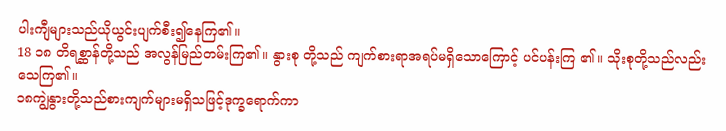ပါးကျီများသည်ယိုယွင်းပျက်စီး၍နေကြ၏။
18 ၁၈ တိရစ္ဆာန်တို့သည် အလွန်မြည်တမ်းကြ၏။ နွားစု တို့သည် ကျက်စားရာအရပ်မရှိသောကြောင့် ပင်ပန်းကြ ၏။ သိုးစုတို့သည်လည်း သေကြ၏။
၁၈ကျွဲနွားတို့သည်စားကျက်များမရှိသဖြင့်ဒုက္ခရောက်ကာ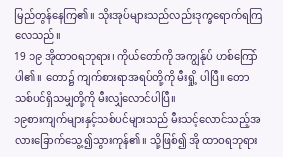မြည်တွန်နေကြ၏။ သိုးအုပ်များသည်လည်းဒုက္ခရောက်ရကြလေသည်။
19 ၁၉ အိုထာဝရဘုရား၊ ကိုယ်တော်ကို အကျွန်ုပ် ဟစ်ကြော်ပါ၏။ တော၌ ကျက်စားရာအရပ်တို့ကို မီးရှို့ ပါပြီ။ တောသစ်ပင်ရှိသမျှတို့ကို မီးလျှံလောင်ပါပြီ။
၁၉စားကျက်များနှင့်သစ်ပင်များသည် မီးသင့်လောင်သည့်အလားခြောက်သွေ့၍သွားကုန်၏။ သို့ဖြစ်၍ အို ထာဝရဘုရား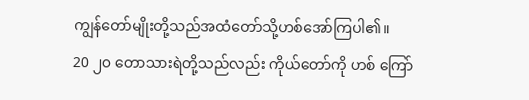ကျွန်တော်မျိုးတို့သည်အထံတော်သို့ဟစ်အော်ကြပါ၏။
20 ၂၀ တောသားရဲတို့သည်လည်း ကိုယ်တော်ကို ဟစ် ကြော်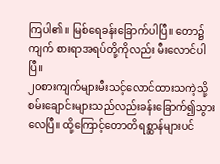ကြပါ၏။ မြစ်ရေခန်းခြောက်ပါပြီ။ တော၌ ကျက် စားရာအရပ်တို့ကိုလည်း မီးလောင်ပါပြီ။
၂၀စားကျက်များမီးသင့်လောင်ထားသကဲ့သို့ စမ်းချောင်းများသည်လည်းခန်းခြောက်၍သွားလေပြီ။ ထို့ကြောင့်တောတိရစ္ဆာန်များပင်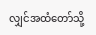လျှင်အထံတော်သို့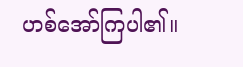ဟစ်အော်ကြပါ၏။